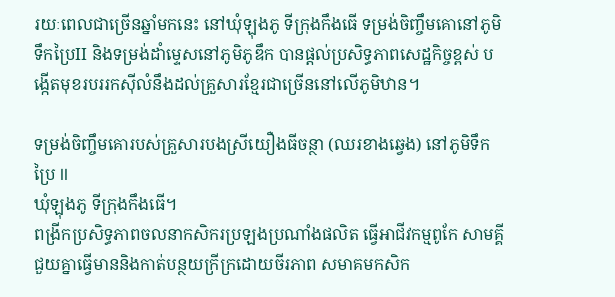រយៈពេលជាច្រើនឆ្នាំមកនេះ នៅឃុំឡុងភូ ទីក្រុងកឹងធើ ទម្រង់ចិញ្ចឹមគោនៅភូមិទឹកប្រៃII និងទម្រង់ដាំម្ទេសនៅភូមិភូឌឹក បានផ្ដល់ប្រសិទ្ធភាពសេដ្ឋកិច្ចខ្ពស់ បង្កើតមុខរបររកស៊ីលំនឹងដល់គ្រួសារខ្មែរជាច្រើននៅលើភូមិឋាន។

ទម្រង់ចិញ្ចឹមគោរបស់គ្រួសារបងស្រីយឿងធីចន្ថា (ឈរខាងឆ្វេង) នៅភូមិទឹកប្រៃ II
ឃុំឡុងភូ ទីក្រុងកឹងធើ។
ពង្រីកប្រសិទ្ធភាពចលនាកសិករប្រឡងប្រណាំងផលិត ធ្វើអាជីវកម្មពូកែ សាមគ្គីជួយគ្នាធ្វើមាននិងកាត់បន្ថយក្រីក្រដោយចីរភាព សមាគមកសិក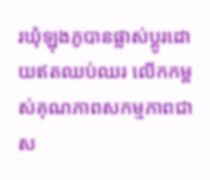រឃុំឡុងភូបានផ្លាស់ប្ដូរដោយឥតឈប់ឈរ លើកកម្ពស់គុណភាពសកម្មភាពជាស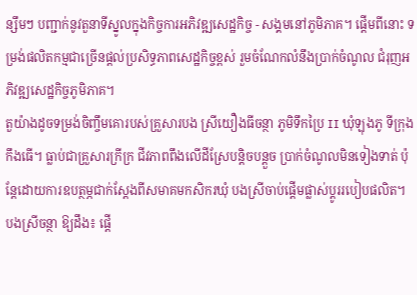ន្សឹមៗ បញ្ជាក់នូវតួនាទីស្នូលក្នុងកិច្ចការអភិវឌ្ឍសេដ្ឋកិច្ច - សង្គមនៅភូមិភាគ។ ផ្តើមពីនោះ ទម្រង់ផលិតកម្មជាច្រើនផ្ដល់ប្រសិទ្ធភាពសេដ្ឋកិច្ចខ្ពស់ រួមចំណែកលំនឹងប្រាក់ចំណូល ជំរុញអភិវឌ្ឍសេដ្ឋកិច្ចភូមិភាគ។
តួយ៉ាងដូចទម្រង់ចិញ្ចឹមគោរបស់គ្រួសារបង ស្រីយឿងធីចន្ថា ភូមិទឹកប្រៃ II ឃុំឡុងភូ ទីក្រុងកឹងធើ។ ធ្លាប់ជាគ្រួសារក្រីក្រ ជីវភាពពឹងលើដីស្រែបន្តិចបន្តួច ប្រាក់ចំណូលមិនទៀងទាត់ ប៉ុន្តែដោយការឧបត្ថម្ភជាក់ស្តែងពីសមាគមកសិករឃុំ បងស្រីចាប់ផ្តើមផ្លាស់ប្តូររបៀបផលិត។ បងស្រីចន្ថា ឱ្យដឹង៖ ផ្តើ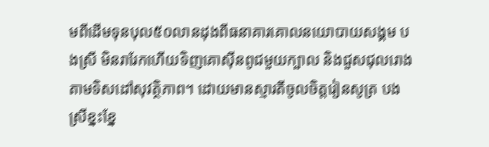មពីដើមទុនបុល៥០លានដុងពីធនាគារគោលនយោបាយសង្គម បងស្រី មិនរារែកហើយទិញគោស៊ីនពូជមួយក្បាល និងជួសជុលរោងតាមទិសដៅសុវត្ថិភាព។ ដោយមានស្មារតីចូលចិត្តរៀនសូត្រ បងស្រីខ្នះខ្នែ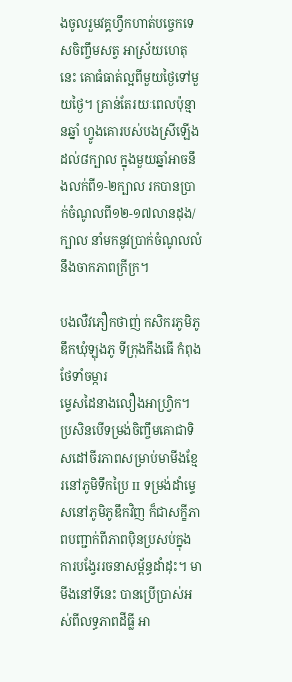ងចូលរួមវគ្គហ្វឹកហាត់បច្ចេកទេសចិញ្ចឹមសត្វ អាស្រ័យហេតុនេះ គោធំធាត់ល្អពីមួយថ្ងៃទៅមួយថ្ងៃ។ គ្រាន់តែរយៈពេលប៉ុន្មានឆ្នាំ ហ្វូងគោរបស់បងស្រីឡើងដល់៨ក្បាល ក្នុងមួយឆ្នាំអាចនឹងលក់ពី១-២ក្បាល រកបានប្រាក់ចំណូលពី១២-១៧លានដុង/ក្បាល នាំមកនូវប្រាក់ចំណូលលំនឹងចាកភាពក្រីក្រ។

បងលឺវភឿកថាញ់ កសិករភូមិភូឌឹកឃុំឡុងភូ ទីក្រុងកឹងធើ កំពុងថែទាំចម្ការ
ម្ទេសដៃនាងលឿងអាហ្វ្រិក។
ប្រសិនបើទម្រង់ចិញ្ចឹមគោជាទិសដៅចីរភាពសម្រាប់មាមីងខ្មែរនៅភូមិទឹកប្រៃ II ទម្រង់ដាំម្ទេសនៅភូមិភូឌឹកវិញ ក៏ជាសក្ខីភាពបញ្ជាក់ពីភាពប៉ិនប្រសប់ក្នុងការបង្វែររចនាសម្ព័ន្ធដាំដុះ។ មាមីងនៅទីនេះ បានប្រើប្រាស់អស់ពីលទ្ធភាពដីធ្លី អា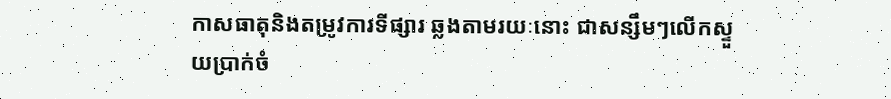កាសធាតុនិងតម្រូវការទីផ្សារ ឆ្លងតាមរយៈនោះ ជាសន្សឹមៗលើកស្ទួយប្រាក់ចំ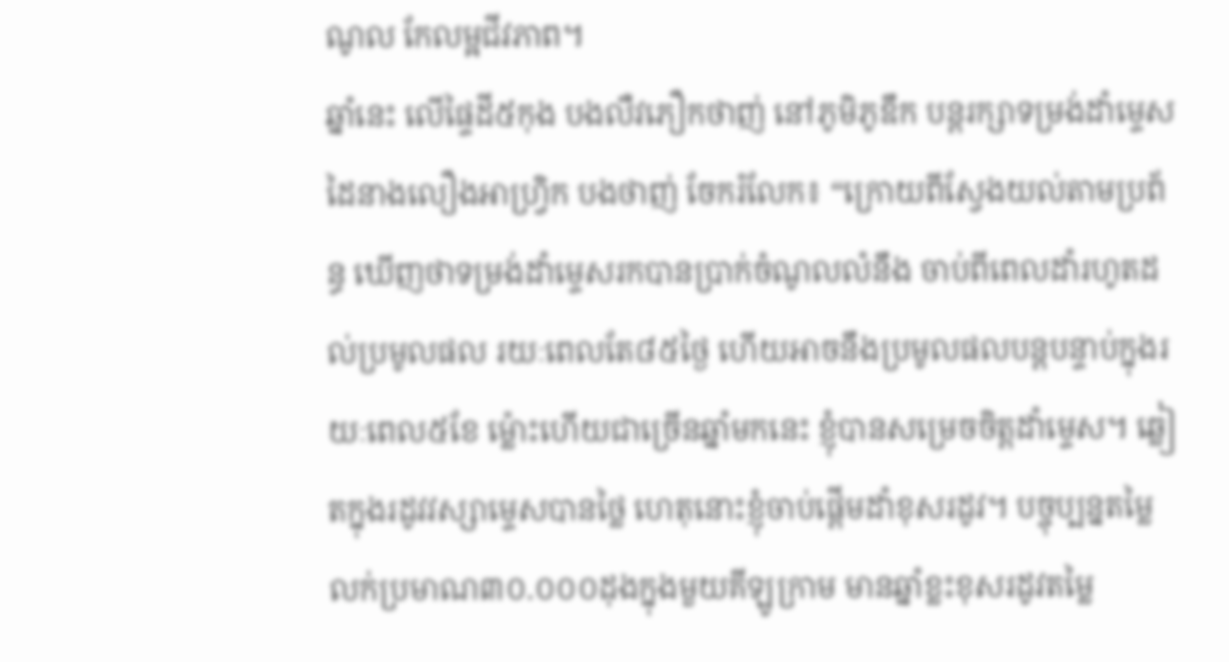ណូល កែលម្អជីវភាព។
ឆ្នាំនេះ លើផ្ទៃដី៥កុង បងលឺវភឿកថាញ់ នៅភូមិភូឌឹក បន្តរក្សាទម្រង់ដាំម្ទេសដៃនាងលឿងអាហ្វ្រិក បងថាញ់ ចែករំលែក៖ “ក្រោយពីស្វែងយល់តាមប្រព័ន្ធ ឃើញថាទម្រង់ដាំម្ទេសរកបានប្រាក់ចំណូលលំនឹង ចាប់ពីពេលដាំរហូតដល់ប្រមូលផល រយៈពេលតែ៨៥ថ្ងៃ ហើយអាចនឹងប្រមូលផលបន្តបន្ទាប់ក្នុងរយៈពេល៥ខែ ម្ល៉ោះហើយជាច្រើនឆ្នាំមកនេះ ខ្ញុំបានសម្រេចចិត្តដាំម្ទេស។ ឆ្លៀតក្នុងរដូវវស្សាម្ទេសបានថ្លៃ ហេតុនោះខ្ញុំចាប់ផ្តើមដាំខុសរដូវ។ បច្ចុប្បន្នតម្លៃលក់ប្រមាណ៣០.០០០ដុងក្នុងមួយគីឡូក្រាម មានឆ្នាំខ្លះខុសរដូវតម្លៃ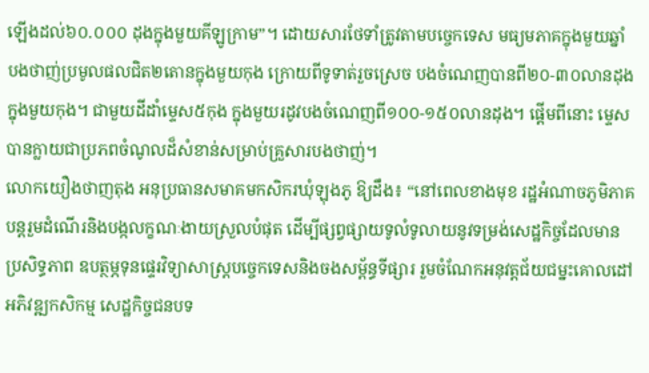ឡើងដល់៦០.០០០ ដុងក្នុងមួយគីឡូក្រាម”។ ដោយសារថែទាំត្រូវតាមបច្ចេកទេស មធ្យមភាគក្នុងមួយឆ្នាំ បងថាញ់ប្រមូលផលជិត២តោនក្នុងមួយកុង ក្រោយពីទូទាត់រួចស្រេច បងចំណេញបានពី២០-៣០លានដុងក្នុងមួយកុង។ ជាមួយដីដាំម្ទេស៥កុង ក្នុងមួយរដូវបងចំណេញពី១០០-១៥០លានដុង។ ផ្តើមពីនោះ ម្ទេសបានក្លាយជាប្រភពចំណូលដ៏សំខាន់សម្រាប់គ្រួសារបងថាញ់។
លោកយឿងថាញតុង អនុប្រធានសមាគមកសិករឃុំឡុងភូ ឱ្យដឹង៖ “នៅពេលខាងមុខ រដ្ឋអំណាចភូមិភាគបន្តរួមដំណើរនិងបង្កលក្ខណៈងាយស្រួលបំផុត ដើម្បីផ្សព្វផ្សាយទូលំទូលាយនូវទម្រង់សេដ្ឋកិច្ចដែលមានប្រសិទ្ធភាព ឧបត្ថម្ភទុនផ្ទេរវិទ្យាសាស្ត្របច្ចេកទេសនិងចងសម្ព័ន្ធទីផ្សារ រួមចំណែកអនុវត្តជ័យជម្នះគោលដៅអភិវឌ្ឍកសិកម្ម សេដ្ឋកិច្ចជនបទ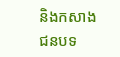និងកសាងជនបទ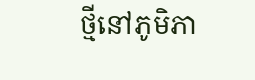ថ្មីនៅភូមិភា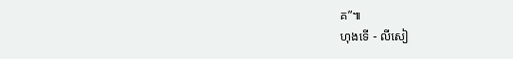គ”៕
ហុងទើ - លីសៀ